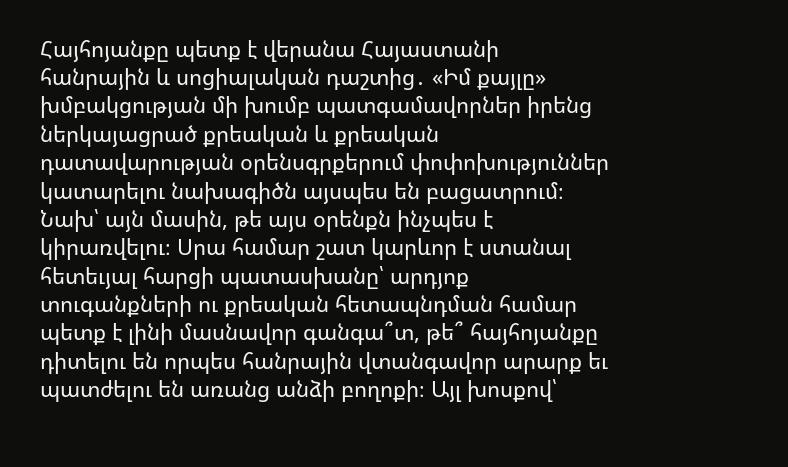Հայհոյանքը պետք է վերանա Հայաստանի հանրային և սոցիալական դաշտից․ «Իմ քայլը» խմբակցության մի խումբ պատգամավորներ իրենց ներկայացրած քրեական և քրեական դատավարության օրենսգրքերում փոփոխություններ կատարելու նախագիծն այսպես են բացատրում։ Նախ՝ այն մասին, թե այս օրենքն ինչպես է կիրառվելու։ Սրա համար շատ կարևոր է ստանալ հետեւյալ հարցի պատասխանը՝ արդյոք տուգանքների ու քրեական հետապնդման համար պետք է լինի մասնավոր գանգա՞տ, թե՞ հայհոյանքը դիտելու են որպես հանրային վտանգավոր արարք եւ պատժելու են առանց անձի բողոքի։ Այլ խոսքով՝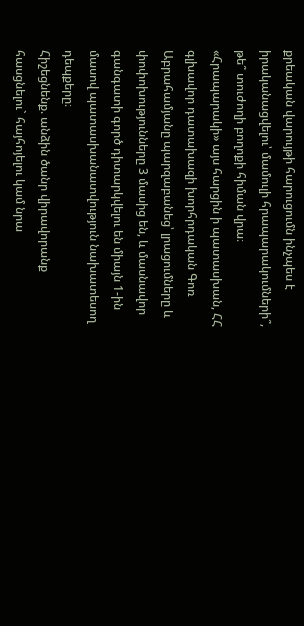քրեական վարույթի հարուցումն ինչպես է իրականացվելու՝ մամուլի հրապարակումների՞, թե՞ տուժողի բողոքի հիման վրա։
«Հրապարակի» այս հարցին ի պատասխան, ՀՀ գլխավոր դատախազի խորհրդական Գոռ Աբրահամյանը պարզաբանեց՝ լրացումները և փոփոխությունները 3 մասից են, և մասնավոր գանգատի գործ դիտարկվելու են միայն 1-ին մասով պատասխանատվություն նախատեսող դեպքերը։
Հիշեցնենք. անձին ծանր վիրավորանք հասցնելու` հայհոյելու կամ նրա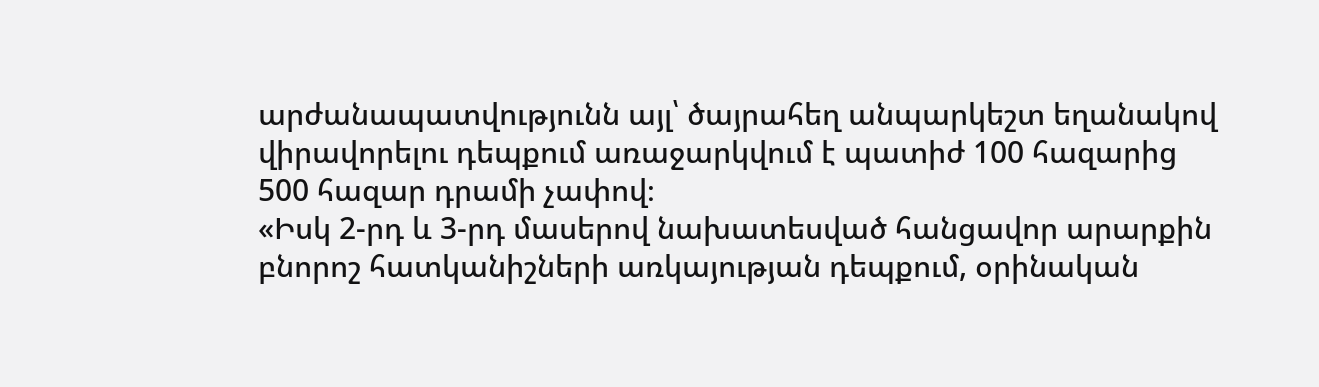արժանապատվությունն այլ՝ ծայրահեղ անպարկեշտ եղանակով վիրավորելու դեպքում առաջարկվում է պատիժ 100 հազարից 500 հազար դրամի չափով։
«Իսկ 2-րդ և 3-րդ մասերով նախատեսված հանցավոր արարքին բնորոշ հատկանիշների առկայության դեպքում, օրինական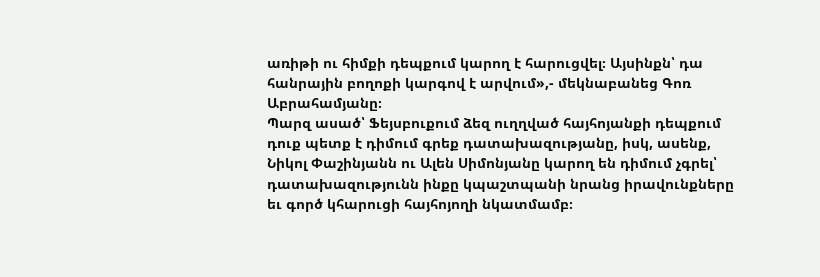առիթի ու հիմքի դեպքում կարող է հարուցվել։ Այսինքն՝ դա հանրային բողոքի կարգով է արվում»,- մեկնաբանեց Գոռ Աբրահամյանը։
Պարզ ասած՝ Ֆեյսբուքում ձեզ ուղղված հայհոյանքի դեպքում դուք պետք է դիմում գրեք դատախազությանը, իսկ, ասենք, Նիկոլ Փաշինյանն ու Ալեն Սիմոնյանը կարող են դիմում չգրել՝ դատախազությունն ինքը կպաշտպանի նրանց իրավունքները եւ գործ կհարուցի հայհոյողի նկատմամբ։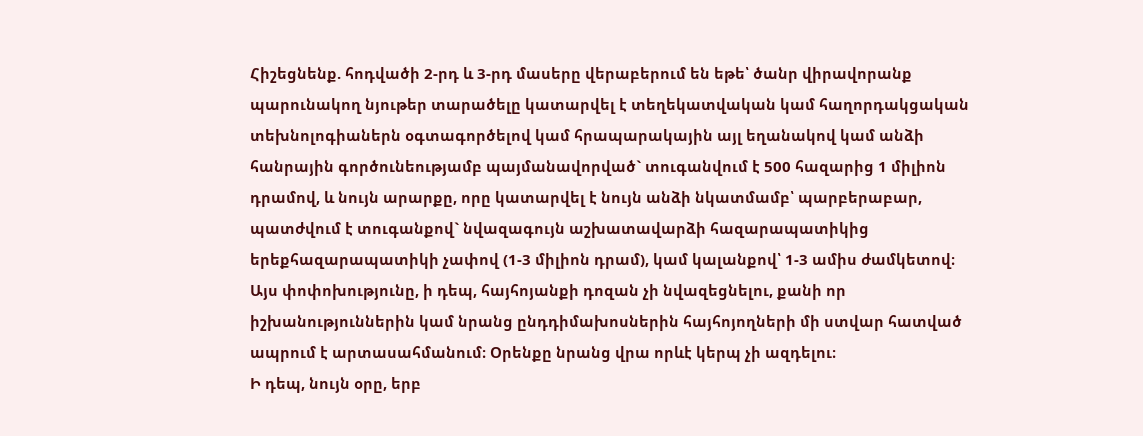Հիշեցնենք. հոդվածի 2-րդ և 3-րդ մասերը վերաբերում են եթե՝ ծանր վիրավորանք պարունակող նյութեր տարածելը կատարվել է տեղեկատվական կամ հաղորդակցական տեխնոլոգիաներն օգտագործելով կամ հրապարակային այլ եղանակով կամ անձի հանրային գործունեությամբ պայմանավորված` տուգանվում է 500 հազարից 1 միլիոն դրամով, և նույն արարքը, որը կատարվել է նույն անձի նկատմամբ՝ պարբերաբար, պատժվում է տուգանքով` նվազագույն աշխատավարձի հազարապատիկից երեքհազարապատիկի չափով (1-3 միլիոն դրամ), կամ կալանքով՝ 1-3 ամիս ժամկետով։ Այս փոփոխությունը, ի դեպ, հայհոյանքի դոզան չի նվազեցնելու, քանի որ իշխանություններին կամ նրանց ընդդիմախոսներին հայհոյողների մի ստվար հատված ապրում է արտասահմանում։ Օրենքը նրանց վրա որևէ կերպ չի ազդելու։
Ի դեպ, նույն օրը, երբ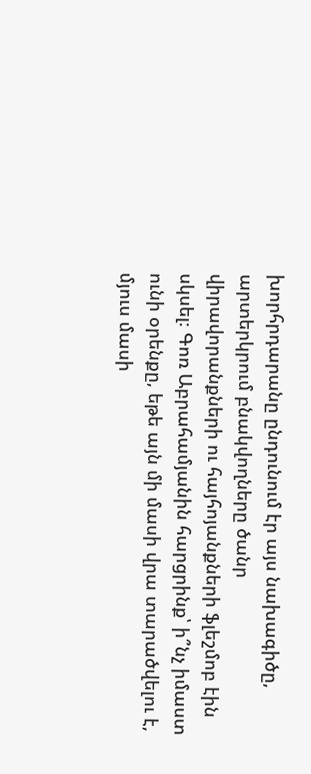խորհրդարանը ընդունում էր այս նախագիծը, արտերկրում բնակվողները ծանր վիրավորանքների ու հայհոյանքների ֆլեշմոբ էին սկսել։ Գոռ Աբրահամյանին հարցրինք՝ ի՞նչ իմաստ ունի օրենքը, եթե այն մի մասի վրա տարածվելու է, մյուս մասի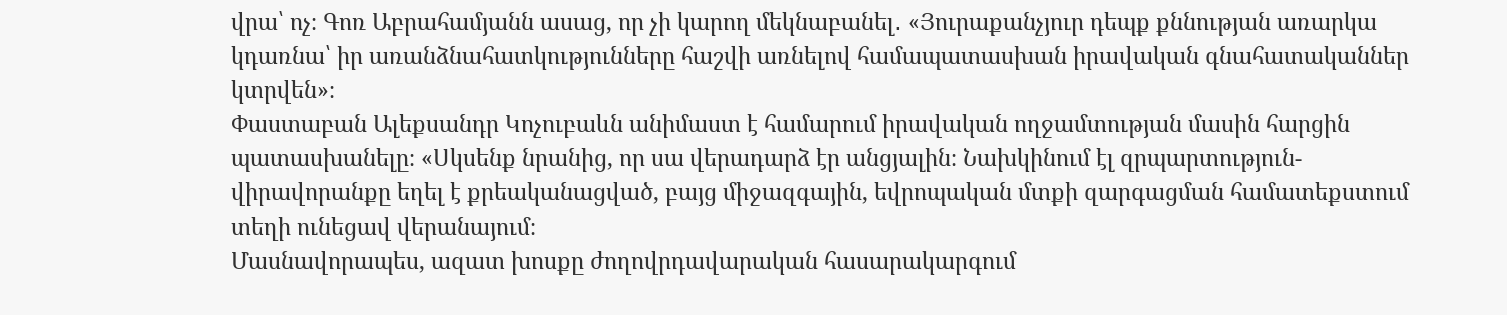վրա՝ ոչ։ Գոռ Աբրահամյանն ասաց, որ չի կարող մեկնաբանել․ «Յուրաքանչյուր դեպք քննության առարկա կդառնա՝ իր առանձնահատկությունները հաշվի առնելով համապատասխան իրավական գնահատականներ կտրվեն»։
Փաստաբան Ալեքսանդր Կոչուբաևն անիմաստ է համարում իրավական ողջամտության մասին հարցին պատասխանելը։ «Սկսենք նրանից, որ սա վերադարձ էր անցյալին։ Նախկինում էլ զրպարտություն-վիրավորանքը եղել է քրեականացված, բայց միջազգային, եվրոպական մտքի զարգացման համատեքստում տեղի ունեցավ վերանայում։
Մասնավորապես, ազատ խոսքը ժողովրդավարական հասարակարգում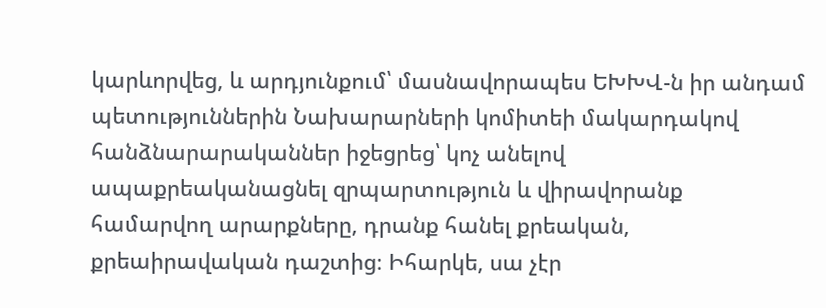կարևորվեց, և արդյունքում՝ մասնավորապես ԵԽԽՎ-ն իր անդամ պետություններին Նախարարների կոմիտեի մակարդակով հանձնարարականներ իջեցրեց՝ կոչ անելով ապաքրեականացնել զրպարտություն և վիրավորանք համարվող արարքները, դրանք հանել քրեական, քրեաիրավական դաշտից։ Իհարկե, սա չէր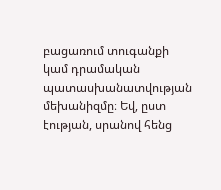բացառում տուգանքի կամ դրամական պատասխանատվության մեխանիզմը։ Եվ, ըստ էության, սրանով հենց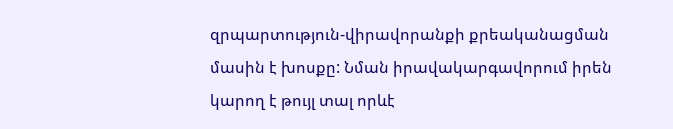զրպարտություն-վիրավորանքի քրեականացման մասին է խոսքը: Նման իրավակարգավորում իրեն կարող է թույլ տալ որևէ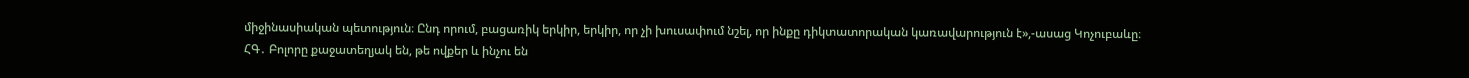միջինասիական պետություն։ Ընդ որում, բացառիկ երկիր, երկիր, որ չի խուսափում նշել, որ ինքը դիկտատորական կառավարություն է»,-ասաց Կոչուբաևը։
ՀԳ․ Բոլորը քաջատեղյակ են, թե ովքեր և ինչու են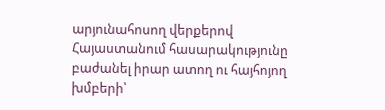արյունահոսող վերքերով Հայաստանում հասարակությունը բաժանել իրար ատող ու հայհոյող խմբերի՝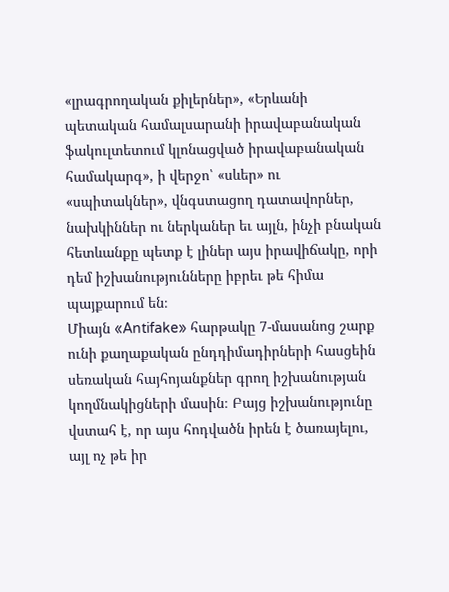«լրագրողական քիլերներ», «Երևանի պետական համալսարանի իրավաբանական ֆակուլտետում կլոնացված իրավաբանական համակարգ», ի վերջո՝ «սևեր» ու «սպիտակներ», վնգստացող դատավորներ, նախկիններ ու ներկաներ եւ այլն, ինչի բնական հետևանքը պետք է լիներ այս իրավիճակը, որի դեմ իշխանությունները իբրեւ թե հիմա պայքարում են։
Միայն «Antifake» հարթակը 7-մասանոց շարք ունի քաղաքական ընդդիմադիրների հասցեին սեռական հայհոյանքներ գրող իշխանության կողմնակիցների մասին։ Բայց իշխանությունը վստահ է, որ այս հոդվածն իրեն է ծառայելու, այլ ոչ թե իր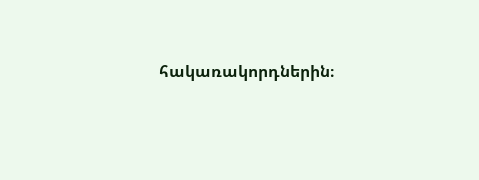հակառակորդներին։